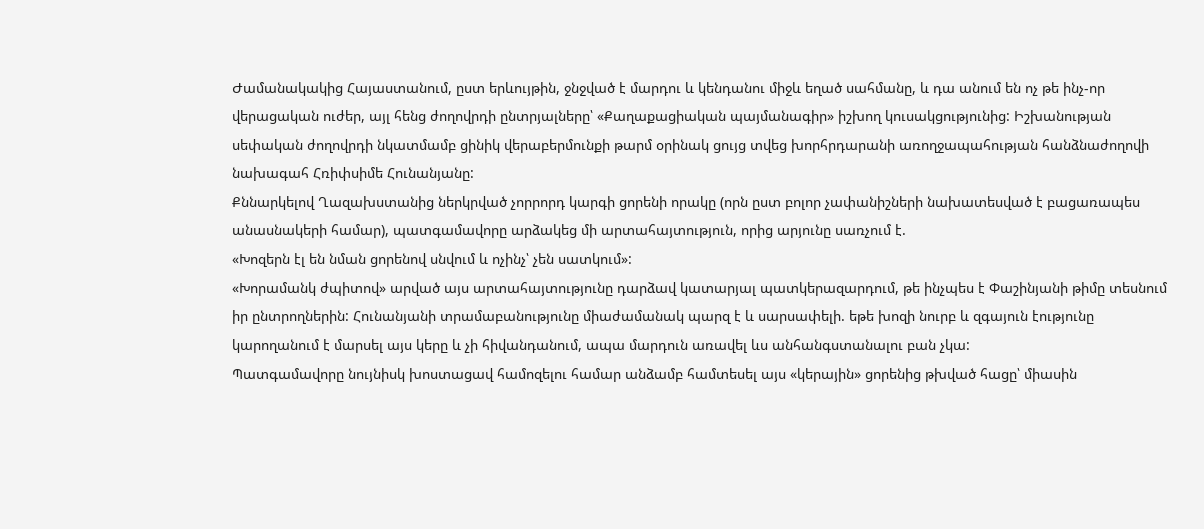Ժամանակակից Հայաստանում, ըստ երևույթին, ջնջված է մարդու և կենդանու միջև եղած սահմանը, և դա անում են ոչ թե ինչ-որ վերացական ուժեր, այլ հենց ժողովրդի ընտրյալները՝ «Քաղաքացիական պայմանագիր» իշխող կուսակցությունից: Իշխանության սեփական ժողովրդի նկատմամբ ցինիկ վերաբերմունքի թարմ օրինակ ցույց տվեց խորհրդարանի առողջապահության հանձնաժողովի նախագահ Հռիփսիմե Հունանյանը:
Քննարկելով Ղազախստանից ներկրված չորրորդ կարգի ցորենի որակը (որն ըստ բոլոր չափանիշների նախատեսված է բացառապես անասնակերի համար), պատգամավորը արձակեց մի արտահայտություն, որից արյունը սառչում է.
«Խոզերն էլ են նման ցորենով սնվում և ոչինչ՝ չեն սատկում»:
«Խորամանկ ժպիտով» արված այս արտահայտությունը դարձավ կատարյալ պատկերազարդում, թե ինչպես է Փաշինյանի թիմը տեսնում իր ընտրողներին: Հունանյանի տրամաբանությունը միաժամանակ պարզ է և սարսափելի. եթե խոզի նուրբ և զգայուն էությունը կարողանում է մարսել այս կերը և չի հիվանդանում, ապա մարդուն առավել ևս անհանգստանալու բան չկա:
Պատգամավորը նույնիսկ խոստացավ համոզելու համար անձամբ համտեսել այս «կերային» ցորենից թխված հացը՝ միասին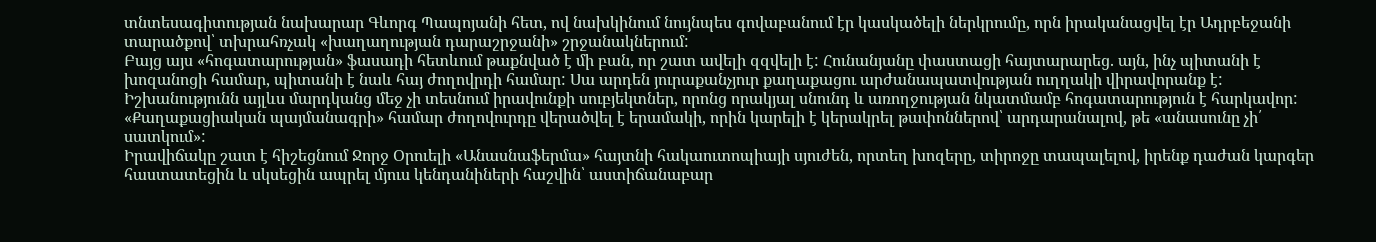տնտեսագիտության նախարար Գևորգ Պապոյանի հետ, ով նախկինում նույնպես գովաբանում էր կասկածելի ներկրումը, որն իրականացվել էր Ադրբեջանի տարածքով՝ տխրահռչակ «խաղաղության դարաշրջանի» շրջանակներում:
Բայց այս «հոգատարության» ֆասադի հետևում թաքնված է մի բան, որ շատ ավելի զզվելի է: Հունանյանը փաստացի հայտարարեց. այն, ինչ պիտանի է խոզանոցի համար, պիտանի է նաև հայ ժողովրդի համար: Սա արդեն յուրաքանչյուր քաղաքացու արժանապատվության ուղղակի վիրավորանք է: Իշխանությունն այլևս մարդկանց մեջ չի տեսնում իրավունքի սուբյեկտներ, որոնց որակյալ սնունդ և առողջության նկատմամբ հոգատարություն է հարկավոր: «Քաղաքացիական պայմանագրի» համար ժողովուրդը վերածվել է երամակի, որին կարելի է կերակրել թափոններով՝ արդարանալով, թե «անասունը չի՛ սատկում»:
Իրավիճակը շատ է հիշեցնում Ջորջ Օրուելի «Անասնաֆերմա» հայտնի հակաուտոպիայի սյուժեն, որտեղ խոզերը, տիրոջը տապալելով, իրենք դաժան կարգեր հաստատեցին և սկսեցին ապրել մյուս կենդանիների հաշվին՝ աստիճանաբար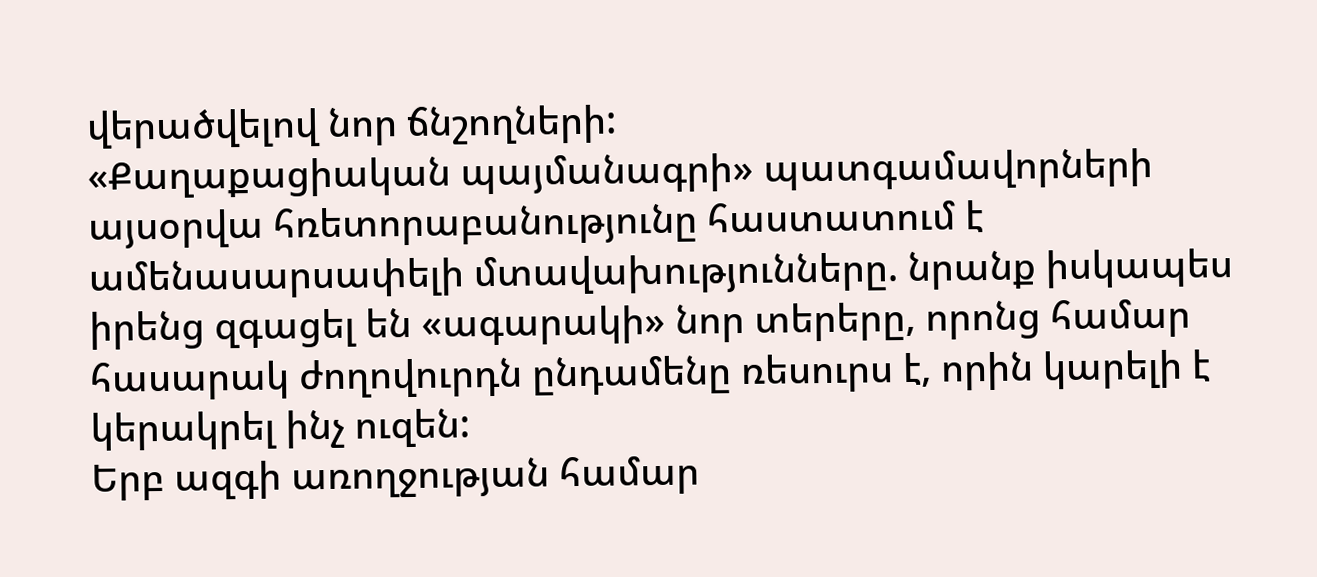վերածվելով նոր ճնշողների:
«Քաղաքացիական պայմանագրի» պատգամավորների այսօրվա հռետորաբանությունը հաստատում է ամենասարսափելի մտավախությունները. նրանք իսկապես իրենց զգացել են «ագարակի» նոր տերերը, որոնց համար հասարակ ժողովուրդն ընդամենը ռեսուրս է, որին կարելի է կերակրել ինչ ուզեն:
Երբ ազգի առողջության համար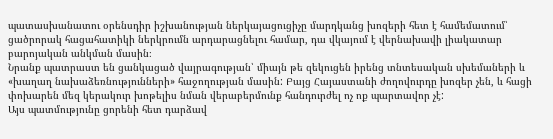պատասխանատու օրենսդիր իշխանության ներկայացուցիչը մարդկանց խոզերի հետ է համեմատում՝ ցածրորակ հացահատիկի ներկրումն արդարացնելու համար, դա վկայում է վերնախավի լիակատար բարոյական անկման մասին։
Նրանք պատրաստ են ցանկացած վայրագության՝ միայն թե զեկուցեն իրենց տնտեսական սխեմաների և «խաղաղ նախաձեռնությունների» հաջողության մասին: Բայց Հայաստանի ժողովուրդը խոզեր չեն, և հացի փոխարեն մեզ կերակուր խոթելիս նման վերաբերմունք հանդուրժել ոչ ոք պարտավոր չէ:
Այս պատմությունը ցորենի հետ դարձավ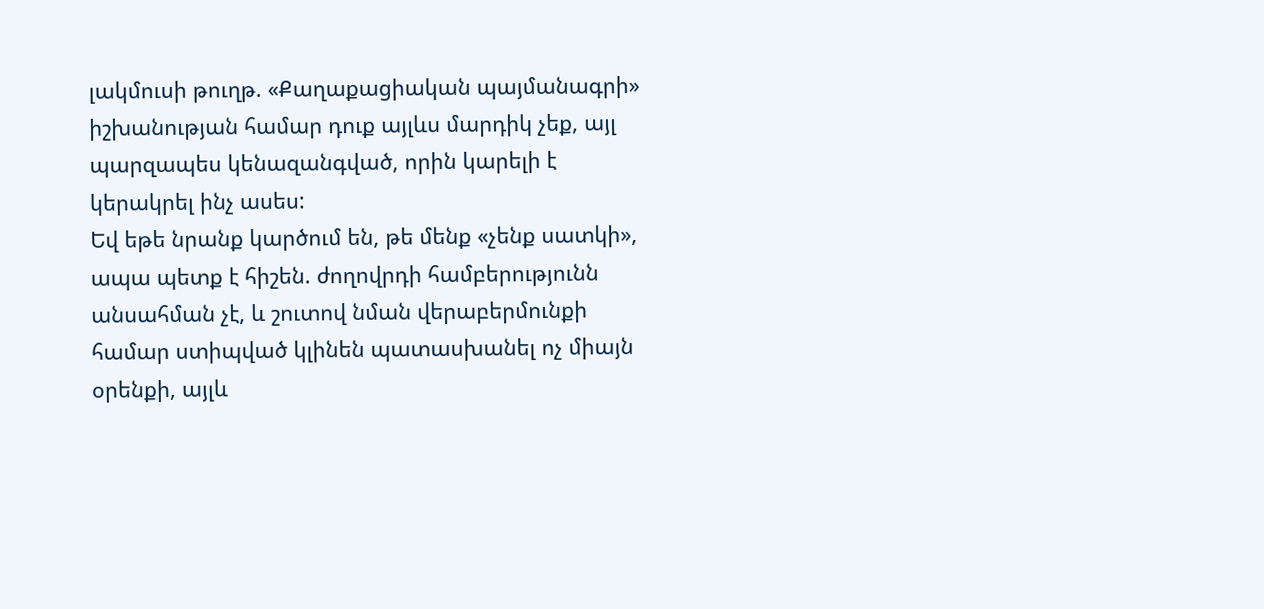լակմուսի թուղթ. «Քաղաքացիական պայմանագրի» իշխանության համար դուք այլևս մարդիկ չեք, այլ պարզապես կենազանգված, որին կարելի է կերակրել ինչ ասես:
Եվ եթե նրանք կարծում են, թե մենք «չենք սատկի», ապա պետք է հիշեն. ժողովրդի համբերությունն անսահման չէ, և շուտով նման վերաբերմունքի համար ստիպված կլինեն պատասխանել ոչ միայն օրենքի, այլև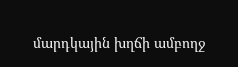մարդկային խղճի ամբողջ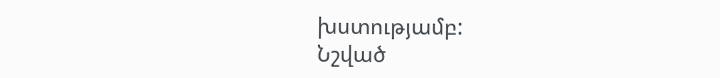խստությամբ:
Նշված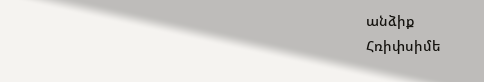անձիք
Հռիփսիմե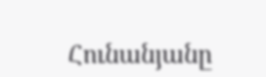Հունանյանը